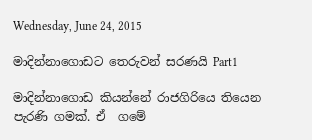Wednesday, June 24, 2015

මාදින්නාගොඩට තෙරුවන් සරණයි Part1

මාදින්නාගොඩ කියන්නේ රාජගිරියෙ තියෙන පැරණි ගමක්. ඒ  ගමේ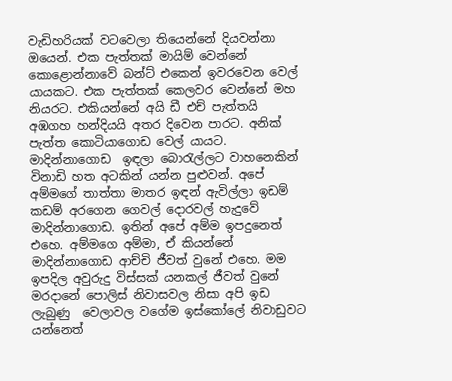වැඩිහරියක් වටවෙලා තියෙන්නේ දියවන්නා ඔයෙන්. එක පැත්තක් මායිම් වෙන්නේ කොළොන්නාවේ බන්ට් එකෙන් ඉවරවෙන වෙල් යායකට. එක පැත්තක් කෙලවර වෙන්නේ මහ නියරට. එකියන්නේ අයි ඩී එච් පැත්තයි අඹගහ හන්දියයි අතර දිවෙන පාරට. අනික් පැත්ත කොටියාගොඩ වෙල් යායට. මාදින්නාගොඩ  ඉඳලා බොරැල්ලට වාහනෙකින් විනාඩි හත අටකින් යන්න පුළුවන්. අපේ අම්මගේ තාත්තා මාතර ඉඳන් ඇවිල්ලා ඉඩම් කඩම් අරගෙන ගෙවල් දොරවල් හැදුවේ මාදින්නාගොඩ. ඉතින් අපේ අම්ම ඉපදුනෙත් එහෙ. අම්මගෙ අම්මා, ඒ කියන්නේ මාදින්නාගොඩ ආච්චි ජීවත් වුනේ එහෙ. මම ඉපදිල අවුරුදු විස්සක් යනකල් ජීවත් වුනේ මරදානේ පොලිස් නිවාසවල නිසා අපි ඉඩ ලැබුණු  වෙලාවල වගේම ඉස්කෝලේ නිවාඩුවට යන්නෙත්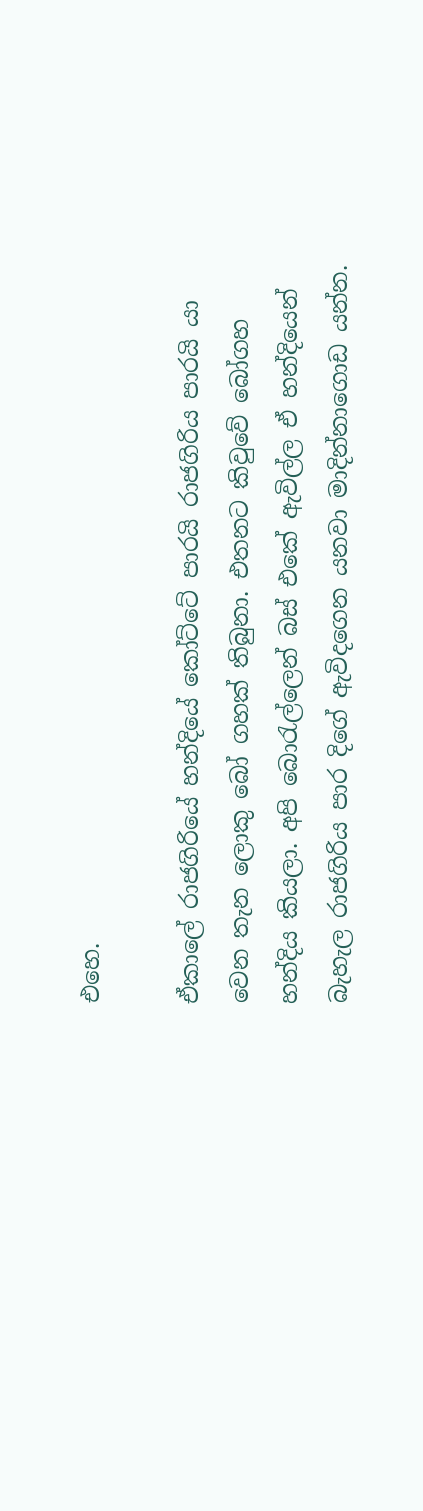එහෙ.

ඒකාලේ රාජගිරියේ හන්දියේ කෝට්ටේ පාරයි රාජගිරිය පාරයි යා වෙන තැන ලොකු බෝ ගහක් තිබුනා. එතනට කිවුවේ බෝගහ හන්දිය කියලා. අපි බොරැල්ලෙන් බස් එකේ ඇවිල්ල ඒ හන්දියෙන් බැහැල රාජගිරිය පාර දිගේ ඇවිදගෙන යනවා මාදින්නාගොඩ යන්න.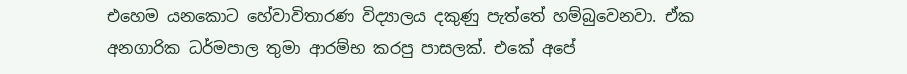එහෙම යනකොට හේවාවිතාරණ විද්‍යාලය දකුණු පැත්තේ හම්බුවෙනවා. ඒක අනගාරික ධර්මපාල තුමා ආරම්භ කරපු පාසලක්. එකේ අපේ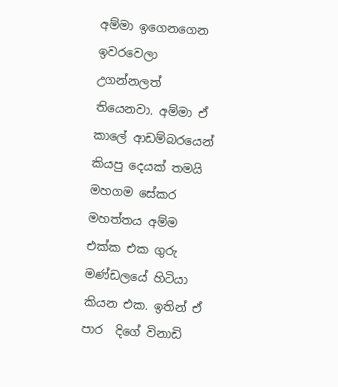අම්මා ඉගෙනගෙන ඉවරවෙලා උගන්නලත් තියෙනවා. අම්මා ඒ කාලේ ආඩම්බරයෙන් කියපු දෙයක් තමයි මහගම සේකර මහත්තය අම්ම එක්ක එක ගුරු මණ්ඩලයේ හිටියා කියන එක. ඉතින් ඒ පාර  දිගේ විනාඩි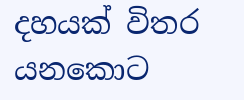දහයක් විතර යනකොට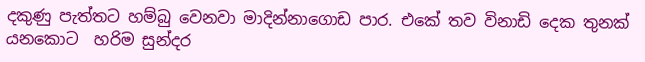දකුණු පැත්තට හම්බු වෙනවා මාදින්නාගොඩ පාර. එකේ තව විනාඩි දෙක තුනක් යනකොට  හරිම සුන්දර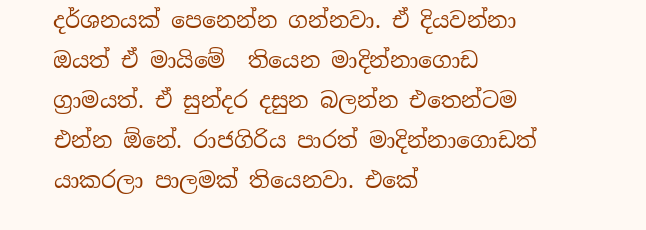දර්ශනයක් පෙනෙන්න ගන්නවා. ඒ දියවන්නා ඔයත් ඒ මායිමේ  තියෙන මාදින්නාගොඩ ග්‍රාමයත්. ඒ සුන්දර දසුන බලන්න එතෙන්ටම එන්න ඕනේ. රාජගිරිය පාරත් මාදින්නාගොඩත් යාකරලා පාලමක් තියෙනවා. එකේ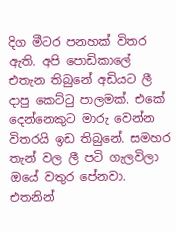දිග මීටර පනහක් විතර ඇති. අපි පොඩිකාලේ එතැන තිබුනේ අඩියට ලී දාපු කෙට්ටු පාලමක්. එකේ දෙන්නෙකුට මාරු වෙන්න විතරයි ඉඩ තිබුනේ. සමහර තැන් වල ලී පටි ගැලවිලා ඔයේ වතුර පේනවා. එතනින්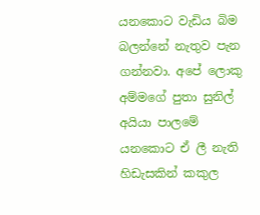යනකොට වැඩිය බිම බලන්නේ නැතුව පැන ගන්නවා. අපේ ලොකු අම්මගේ පුතා සුනිල් අයියා පාලමේ යනකොට ඒ ලී නැති හිඩැසකින් කකුල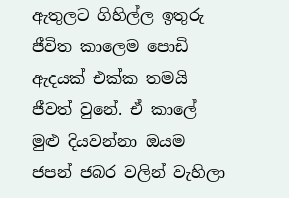ඇතුලට ගිහිල්ල ඉතුරු ජීවිත කාලෙම පොඩි ඇදයක් එක්ක තමයි ජීවත් වුනේ. ඒ කාලේ මුළු දියවන්නා ඔයම ජපන් ජබර වලින් වැහිලා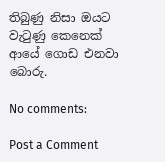තිබුණු නිසා ඔයට වැටුණු කෙනෙක් ආයේ ගොඩ එනවා බොරු.

No comments:

Post a Comment